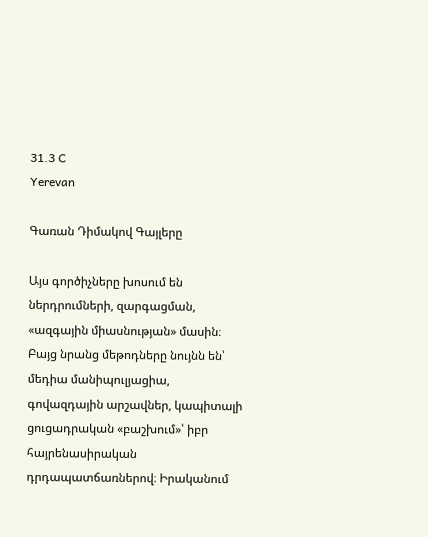31.3 C
Yerevan

Գառան Դիմակով Գայլերը

Այս գործիչները խոսում են ներդրումների, զարգացման, «ազգային միասնության» մասին։ Բայց նրանց մեթոդները նույնն են՝ մեդիա մանիպուլյացիա, գովազդային արշավներ, կապիտալի ցուցադրական «բաշխում»՝ իբր հայրենասիրական դրդապատճառներով։ Իրականում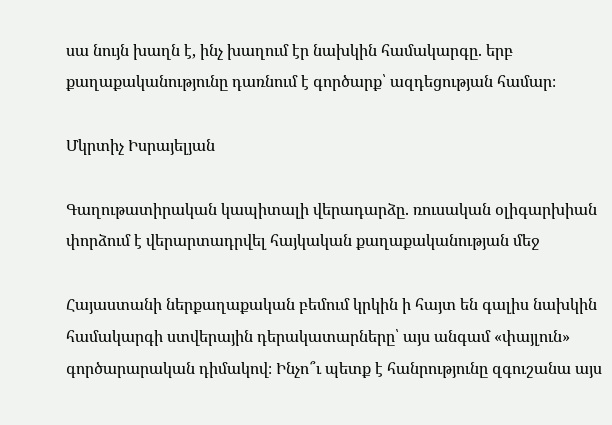սա նույն խաղն է, ինչ խաղում էր նախկին համակարգը. երբ քաղաքականությունը դառնում է գործարք՝ ազդեցության համար։

Մկրտիչ Իսրայելյան

Գաղութատիրական կապիտալի վերադարձը. ռուսական օլիգարխիան փորձում է վերարտադրվել հայկական քաղաքականության մեջ

Հայաստանի ներքաղաքական բեմում կրկին ի հայտ են գալիս նախկին համակարգի ստվերային դերակատարները՝ այս անգամ «փայլուն» գործարարական դիմակով։ Ինչո՞ւ պետք է հանրությունը զգուշանա այս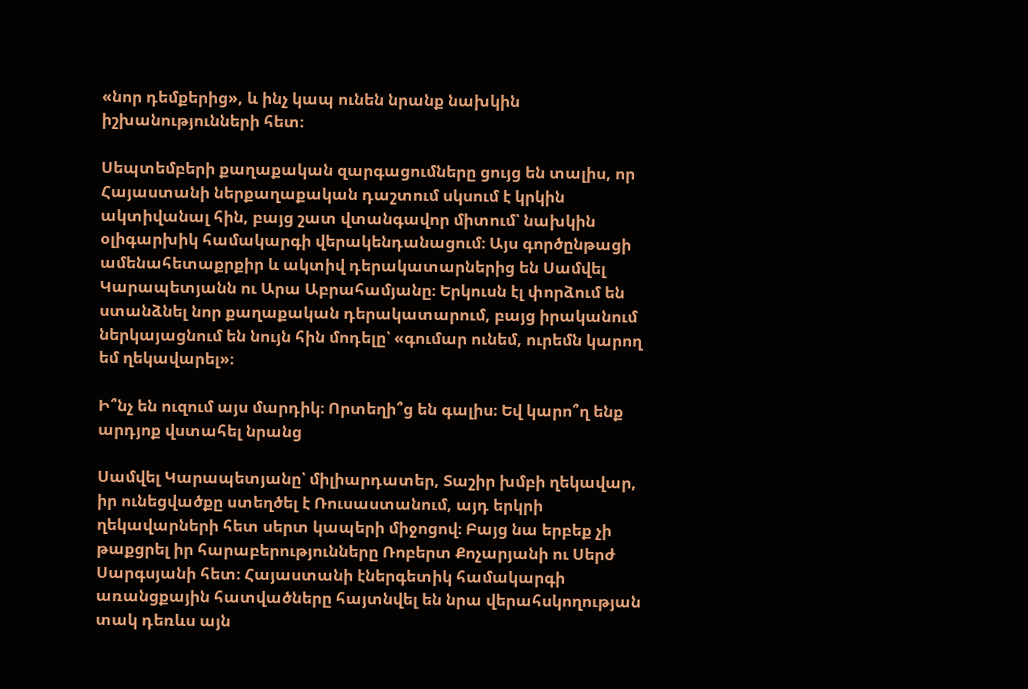«նոր դեմքերից», և ինչ կապ ունեն նրանք նախկին իշխանությունների հետ։

Սեպտեմբերի քաղաքական զարգացումները ցույց են տալիս, որ Հայաստանի ներքաղաքական դաշտում սկսում է կրկին ակտիվանալ հին, բայց շատ վտանգավոր միտում՝ նախկին օլիգարխիկ համակարգի վերակենդանացում։ Այս գործընթացի ամենահետաքրքիր և ակտիվ դերակատարներից են Սամվել Կարապետյանն ու Արա Աբրահամյանը։ Երկուսն էլ փորձում են ստանձնել նոր քաղաքական դերակատարում, բայց իրականում ներկայացնում են նույն հին մոդելը՝ «գումար ունեմ, ուրեմն կարող եմ ղեկավարել»։

Ի՞նչ են ուզում այս մարդիկ։ Որտեղի՞ց են գալիս։ Եվ կարո՞ղ ենք արդյոք վստահել նրանց

Սամվել Կարապետյանը՝ միլիարդատեր, Տաշիր խմբի ղեկավար, իր ունեցվածքը ստեղծել է Ռուսաստանում, այդ երկրի ղեկավարների հետ սերտ կապերի միջոցով։ Բայց նա երբեք չի թաքցրել իր հարաբերությունները Ռոբերտ Քոչարյանի ու Սերժ Սարգսյանի հետ։ Հայաստանի էներգետիկ համակարգի առանցքային հատվածները հայտնվել են նրա վերահսկողության տակ դեռևս այն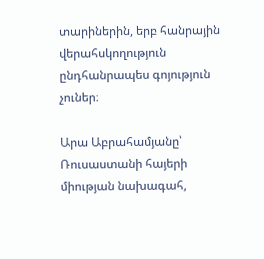տարիներին, երբ հանրային վերահսկողություն ընդհանրապես գոյություն չուներ։

Արա Աբրահամյանը՝ Ռուսաստանի հայերի միության նախագահ,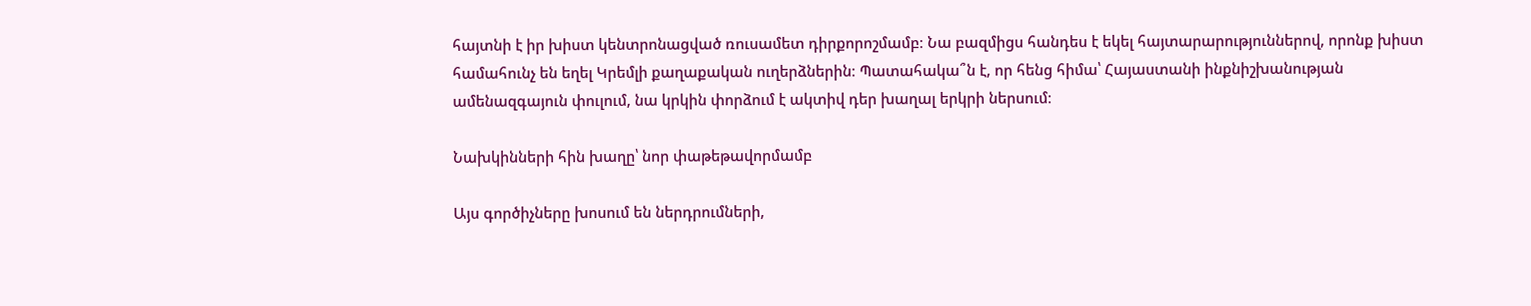հայտնի է իր խիստ կենտրոնացված ռուսամետ դիրքորոշմամբ։ Նա բազմիցս հանդես է եկել հայտարարություններով, որոնք խիստ համահունչ են եղել Կրեմլի քաղաքական ուղերձներին։ Պատահակա՞ն է, որ հենց հիմա՝ Հայաստանի ինքնիշխանության ամենազգայուն փուլում, նա կրկին փորձում է ակտիվ դեր խաղալ երկրի ներսում։

Նախկինների հին խաղը՝ նոր փաթեթավորմամբ

Այս գործիչները խոսում են ներդրումների,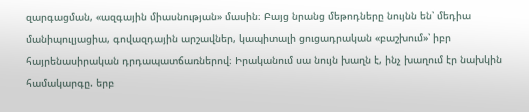զարգացման, «ազգային միասնության» մասին։ Բայց նրանց մեթոդները նույնն են՝ մեդիա մանիպուլյացիա, գովազդային արշավներ, կապիտալի ցուցադրական «բաշխում»՝ իբր հայրենասիրական դրդապատճառներով։ Իրականում սա նույն խաղն է, ինչ խաղում էր նախկին համակարգը. երբ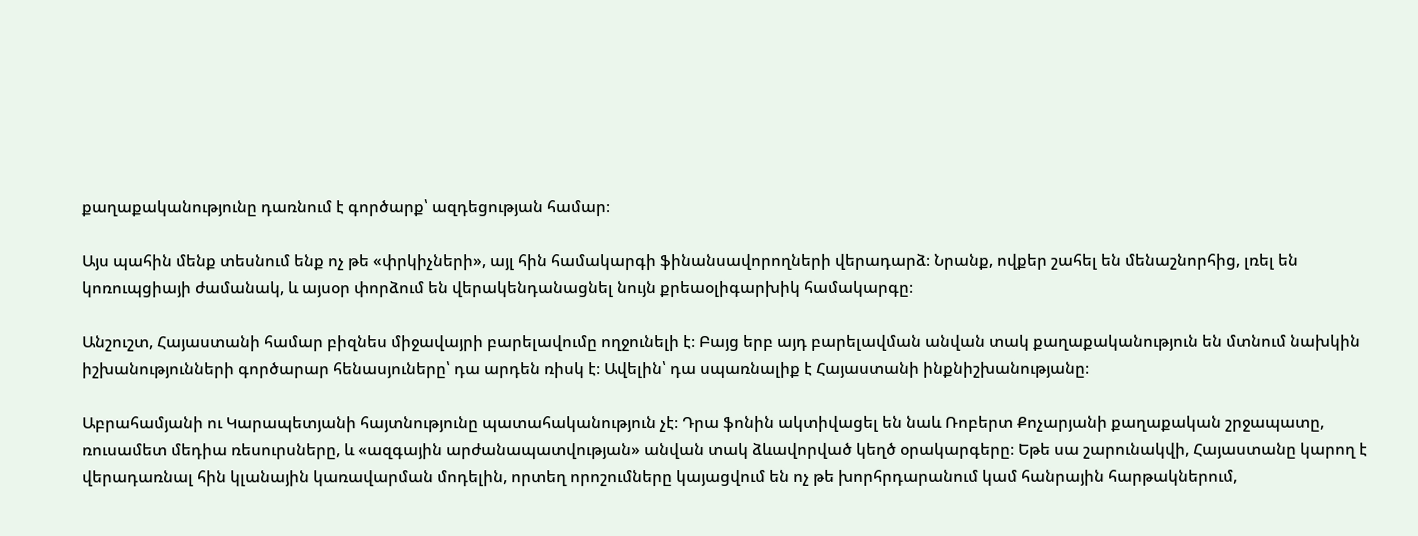քաղաքականությունը դառնում է գործարք՝ ազդեցության համար։

Այս պահին մենք տեսնում ենք ոչ թե «փրկիչների», այլ հին համակարգի ֆինանսավորողների վերադարձ։ Նրանք, ովքեր շահել են մենաշնորհից, լռել են կոռուպցիայի ժամանակ, և այսօր փորձում են վերակենդանացնել նույն քրեաօլիգարխիկ համակարգը։

Անշուշտ, Հայաստանի համար բիզնես միջավայրի բարելավումը ողջունելի է։ Բայց երբ այդ բարելավման անվան տակ քաղաքականություն են մտնում նախկին իշխանությունների գործարար հենասյուները՝ դա արդեն ռիսկ է։ Ավելին՝ դա սպառնալիք է Հայաստանի ինքնիշխանությանը։

Աբրահամյանի ու Կարապետյանի հայտնությունը պատահականություն չէ։ Դրա ֆոնին ակտիվացել են նաև Ռոբերտ Քոչարյանի քաղաքական շրջապատը, ռուսամետ մեդիա ռեսուրսները, և «ազգային արժանապատվության» անվան տակ ձևավորված կեղծ օրակարգերը։ Եթե սա շարունակվի, Հայաստանը կարող է վերադառնալ հին կլանային կառավարման մոդելին, որտեղ որոշումները կայացվում են ոչ թե խորհրդարանում կամ հանրային հարթակներում,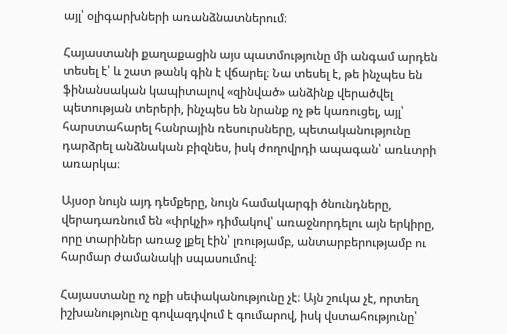այլ՝ օլիգարխների առանձնատներում։

Հայաստանի քաղաքացին այս պատմությունը մի անգամ արդեն տեսել է՝ և շատ թանկ գին է վճարել։ Նա տեսել է, թե ինչպես են ֆինանսական կապիտալով «զինված» անձինք վերածվել պետության տերերի, ինչպես են նրանք ոչ թե կառուցել, այլ՝ հարստահարել հանրային ռեսուրսները, պետականությունը դարձրել անձնական բիզնես, իսկ ժողովրդի ապագան՝ առևտրի առարկա։

Այսօր նույն այդ դեմքերը, նույն համակարգի ծնունդները, վերադառնում են «փրկչի» դիմակով՝ առաջնորդելու այն երկիրը, որը տարիներ առաջ լքել էին՝ լռությամբ, անտարբերությամբ ու հարմար ժամանակի սպասումով։

Հայաստանը ոչ ոքի սեփականությունը չէ։ Այն շուկա չէ, որտեղ իշխանությունը գովազդվում է գումարով, իսկ վստահությունը՝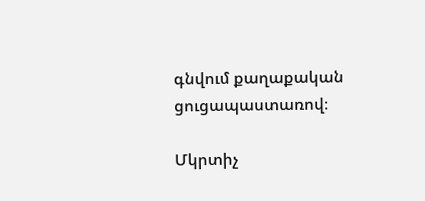գնվում քաղաքական ցուցապաստառով։

Մկրտիչ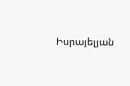Իսրայելյան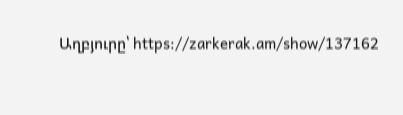Աղբյուրը՝ https://zarkerak.am/show/137162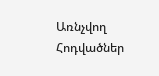Առնչվող Հոդվածներ